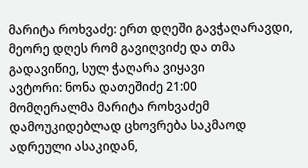მარიტა როხვაძე: ერთ დღეში გავჭაღარავდი, მეორე დღეს რომ გავიღვიძე და თმა გადავიწიე, სულ ჭაღარა ვიყავი
ავტორი: ნონა დათეშიძე 21:00
მომღერალმა მარიტა როხვაძემ დამოუკიდებლად ცხოვრება საკმაოდ ადრეული ასაკიდან,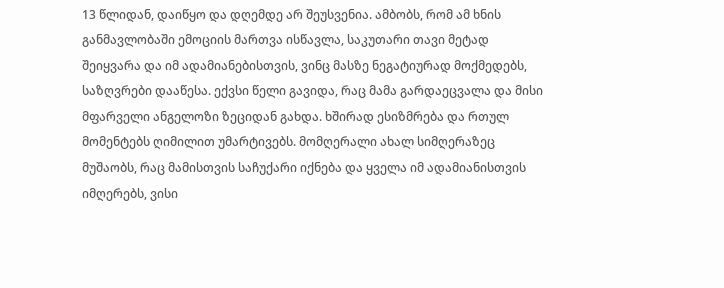13 წლიდან, დაიწყო და დღემდე არ შეუსვენია. ამბობს, რომ ამ ხნის განმავლობაში ემოციის მართვა ისწავლა, საკუთარი თავი მეტად შეიყვარა და იმ ადამიანებისთვის, ვინც მასზე ნეგატიურად მოქმედებს, საზღვრები დააწესა. ექვსი წელი გავიდა, რაც მამა გარდაეცვალა და მისი მფარველი ანგელოზი ზეციდან გახდა. ხშირად ესიზმრება და რთულ მომენტებს ღიმილით უმარტივებს. მომღერალი ახალ სიმღერაზეც მუშაობს, რაც მამისთვის საჩუქარი იქნება და ყველა იმ ადამიანისთვის იმღერებს, ვისი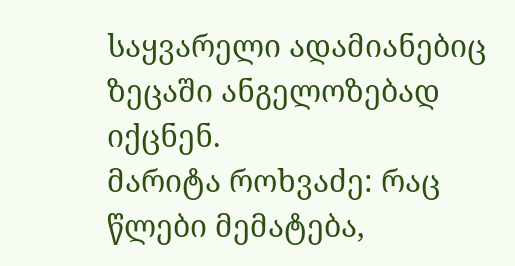საყვარელი ადამიანებიც ზეცაში ანგელოზებად იქცნენ.
მარიტა როხვაძე: რაც წლები მემატება,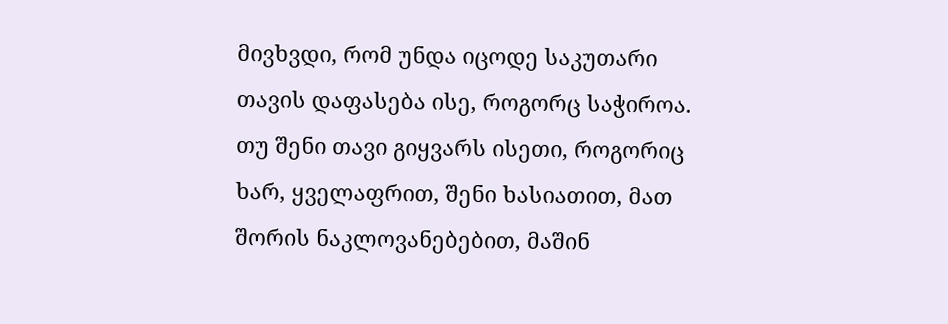მივხვდი, რომ უნდა იცოდე საკუთარი თავის დაფასება ისე, როგორც საჭიროა. თუ შენი თავი გიყვარს ისეთი, როგორიც ხარ, ყველაფრით, შენი ხასიათით, მათ შორის ნაკლოვანებებით, მაშინ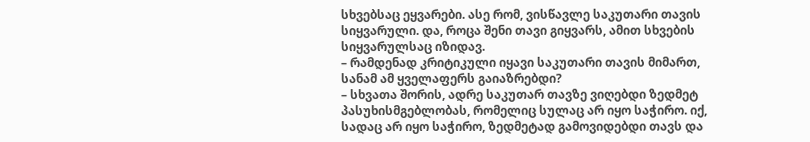სხვებსაც ეყვარები. ასე რომ, ვისწავლე საკუთარი თავის სიყვარული. და, როცა შენი თავი გიყვარს, ამით სხვების სიყვარულსაც იზიდავ.
– რამდენად კრიტიკული იყავი საკუთარი თავის მიმართ, სანამ ამ ყველაფერს გაიაზრებდი?
– სხვათა შორის, ადრე საკუთარ თავზე ვიღებდი ზედმეტ პასუხისმგებლობას, რომელიც სულაც არ იყო საჭირო. იქ, სადაც არ იყო საჭირო, ზედმეტად გამოვიდებდი თავს და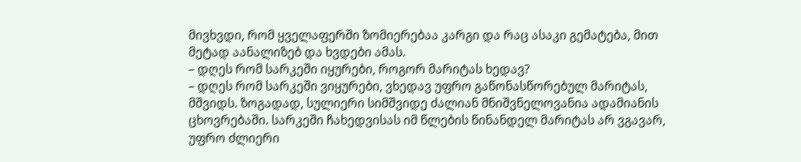მივხვდი, რომ ყველაფერში ზომიერებაა კარგი და რაც ასაკი გემატება, მით მეტად აანალიზებ და ხვდები ამას.
– დღეს რომ სარკეში იყურები, როგორ მარიტას ხედავ?
– დღეს რომ სარკეში ვიყურები, ვხედავ უფრო გაწონასწორებულ მარიტას, მშვიდს. ზოგადად, სულიერი სიმშვიდე ძალიან მნიშვნელოვანია ადამიანის ცხოვრებაში. სარკეში ჩახედვისას იმ წლების წინანდელ მარიტას არ ვგავარ, უფრო ძლიერი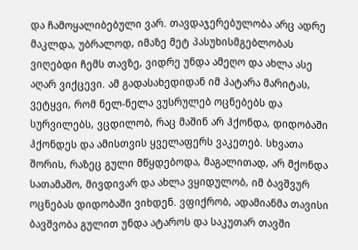და ჩამოყალიბებული ვარ. თავდაჯერებულობა არც ადრე მაკლდა, უბრალოდ, იმაზე მეტ პასუხისმგებლობას ვიღებდი ჩემს თავზე, ვიდრე უნდა ამეღო და ახლა ასე აღარ ვიქცევი. ამ გადასახედიდან იმ პატარა მარიტას, ვეტყვი, რომ ნელ-ნელა ვუსრულებ ოცნებებს და სურვილებს, ვცდილობ, რაც მაშინ არ ჰქონდა, დიდობაში ჰქონდეს და ამისთვის ყველაფერს ვაკეთებ. სხვათა შორის, რაზეც გული მწყდებოდა, მაგალითად, არ მქონდა სათამაშო, მივდივარ და ახლა ვყიდულობ, იმ ბავშვურ ოცნებას დიდობაში ვიხდენ. ვფიქრობ, ადამიანმა თავისი ბავშვობა გულით უნდა ატაროს და საკუთარ თავში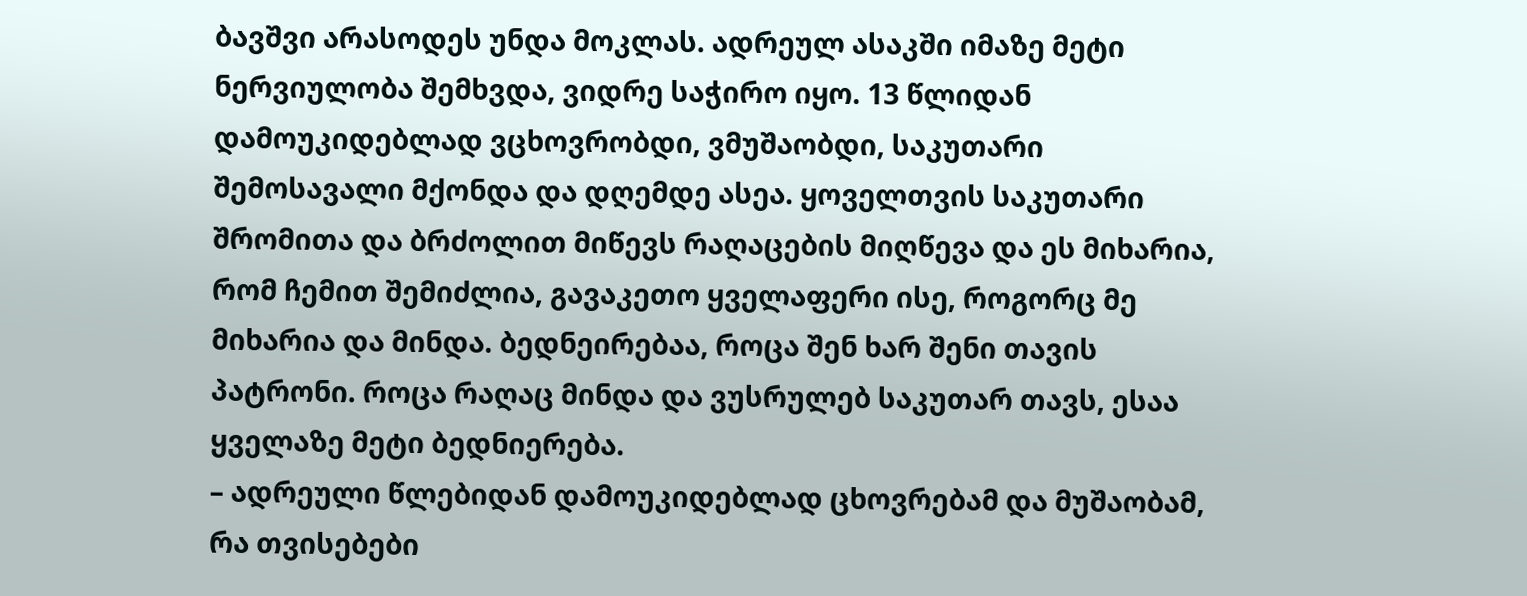ბავშვი არასოდეს უნდა მოკლას. ადრეულ ასაკში იმაზე მეტი ნერვიულობა შემხვდა, ვიდრე საჭირო იყო. 13 წლიდან დამოუკიდებლად ვცხოვრობდი, ვმუშაობდი, საკუთარი შემოსავალი მქონდა და დღემდე ასეა. ყოველთვის საკუთარი შრომითა და ბრძოლით მიწევს რაღაცების მიღწევა და ეს მიხარია, რომ ჩემით შემიძლია, გავაკეთო ყველაფერი ისე, როგორც მე მიხარია და მინდა. ბედნეირებაა, როცა შენ ხარ შენი თავის პატრონი. როცა რაღაც მინდა და ვუსრულებ საკუთარ თავს, ესაა ყველაზე მეტი ბედნიერება.
– ადრეული წლებიდან დამოუკიდებლად ცხოვრებამ და მუშაობამ, რა თვისებები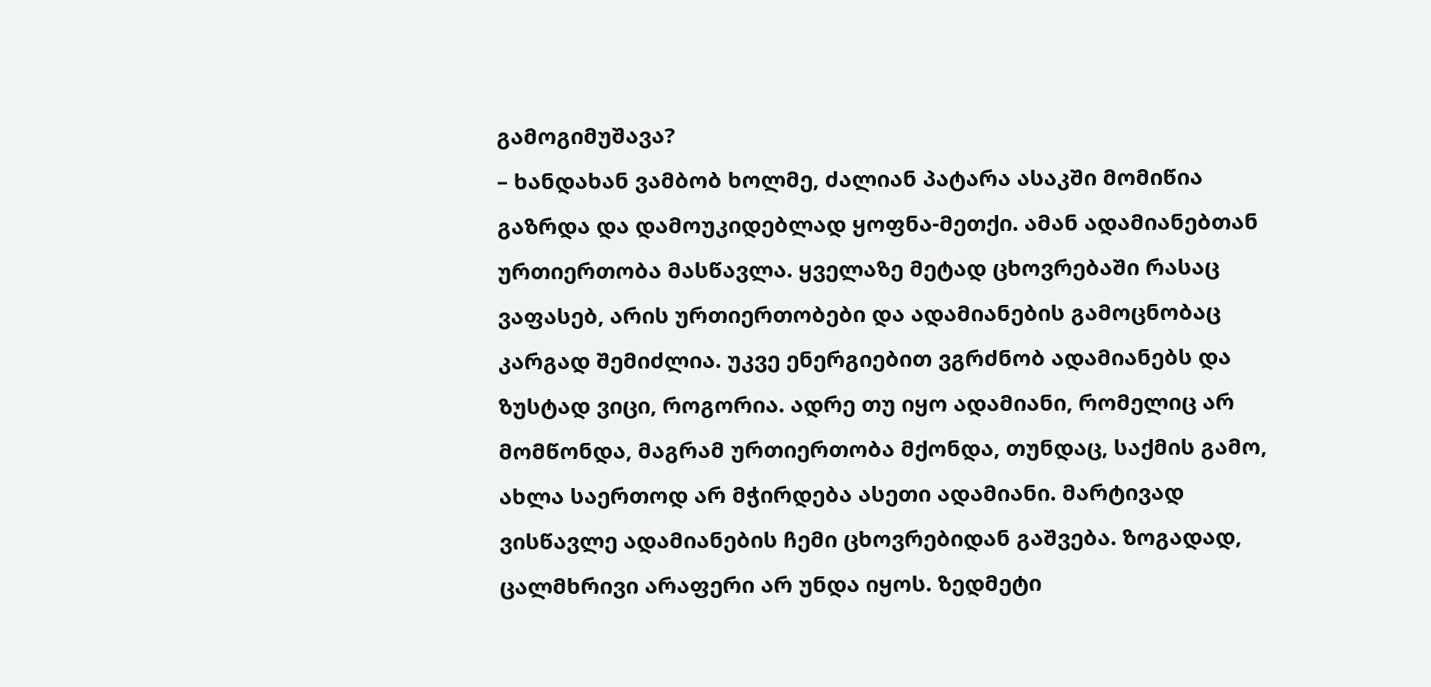გამოგიმუშავა?
– ხანდახან ვამბობ ხოლმე, ძალიან პატარა ასაკში მომიწია გაზრდა და დამოუკიდებლად ყოფნა-მეთქი. ამან ადამიანებთან ურთიერთობა მასწავლა. ყველაზე მეტად ცხოვრებაში რასაც ვაფასებ, არის ურთიერთობები და ადამიანების გამოცნობაც კარგად შემიძლია. უკვე ენერგიებით ვგრძნობ ადამიანებს და ზუსტად ვიცი, როგორია. ადრე თუ იყო ადამიანი, რომელიც არ მომწონდა, მაგრამ ურთიერთობა მქონდა, თუნდაც, საქმის გამო, ახლა საერთოდ არ მჭირდება ასეთი ადამიანი. მარტივად ვისწავლე ადამიანების ჩემი ცხოვრებიდან გაშვება. ზოგადად, ცალმხრივი არაფერი არ უნდა იყოს. ზედმეტი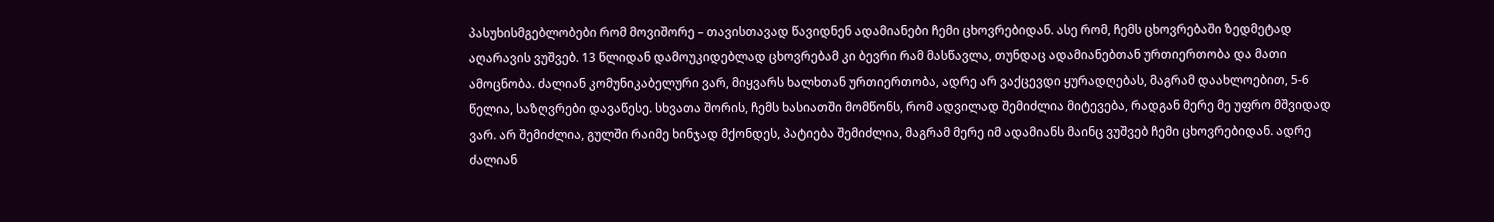პასუხისმგებლობები რომ მოვიშორე – თავისთავად წავიდნენ ადამიანები ჩემი ცხოვრებიდან. ასე რომ, ჩემს ცხოვრებაში ზედმეტად აღარავის ვუშვებ. 13 წლიდან დამოუკიდებლად ცხოვრებამ კი ბევრი რამ მასწავლა, თუნდაც ადამიანებთან ურთიერთობა და მათი ამოცნობა. ძალიან კომუნიკაბელური ვარ, მიყვარს ხალხთან ურთიერთობა, ადრე არ ვაქცევდი ყურადღებას, მაგრამ დაახლოებით, 5-6 წელია, საზღვრები დავაწესე. სხვათა შორის, ჩემს ხასიათში მომწონს, რომ ადვილად შემიძლია მიტევება, რადგან მერე მე უფრო მშვიდად ვარ. არ შემიძლია, გულში რაიმე ხინჯად მქონდეს, პატიება შემიძლია, მაგრამ მერე იმ ადამიანს მაინც ვუშვებ ჩემი ცხოვრებიდან. ადრე ძალიან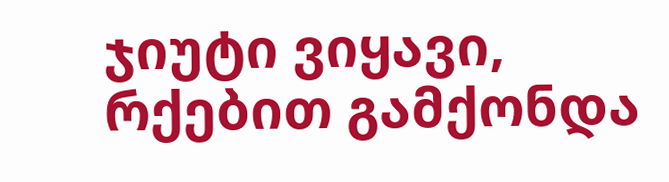ჯიუტი ვიყავი, რქებით გამქონდა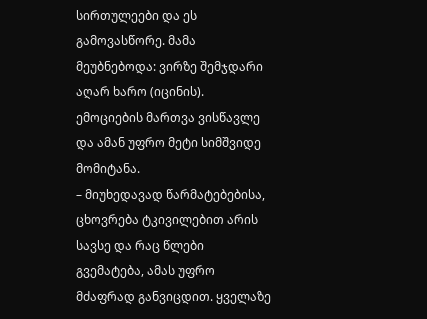სირთულეები და ეს გამოვასწორე. მამა მეუბნებოდა: ვირზე შემჯდარი აღარ ხარო (იცინის). ემოციების მართვა ვისწავლე და ამან უფრო მეტი სიმშვიდე მომიტანა.
– მიუხედავად წარმატებებისა, ცხოვრება ტკივილებით არის სავსე და რაც წლები გვემატება, ამას უფრო მძაფრად განვიცდით. ყველაზე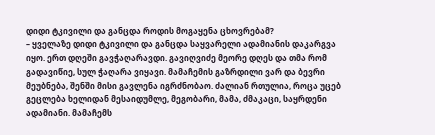დიდი ტკივილი და განცდა როდის მოგაყენა ცხოვრებამ?
– ყველაზე დიდი ტკივილი და განცდა საყვარელი ადამიანის დაკარგვა იყო. ერთ დღეში გავჭაღარავდი. გავიღვიძე მეორე დღეს და თმა რომ გადავიწიე, სულ ჭაღარა ვიყავი. მამაჩემის გაზრდილი ვარ და ბევრი მეუბნება, შენში მისი გავლენა იგრძნობაო. ძალიან რთულია, როცა უცებ გეცლება ხელიდან მესაიდუმლე, მეგობარი, მამა, ძმაკაცი, საყრდენი ადამიანი. მამაჩემს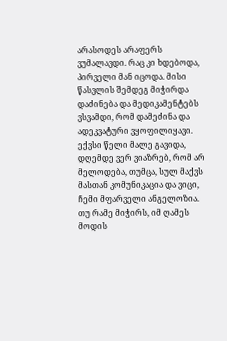არასოდეს არაფერს ვუმალავდი. რაც კი ხდებოდა, პირველი მან იცოდა. მისი წასვლის შემდეგ მიჭირდა დაძინება და მედიკამენტებს ვსვამდი, რომ დამეძინა და ადეკვატური ვყოფილიყავი. ექვსი წელი მალე გავიდა, დღემდე ვერ ვიაზრებ, რომ არ მელოდება, თუმცა, სულ მაქვს მასთან კომუნიკაცია და ვიცი, ჩემი მფარველი ანგელოზია. თუ რამე მიჭირს, იმ ღამეს მოდის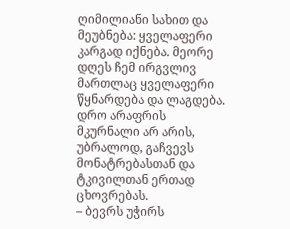ღიმილიანი სახით და მეუბნება: ყველაფერი კარგად იქნება. მეორე დღეს ჩემ ირგვლივ მართლაც ყველაფერი წყნარდება და ლაგდება. დრო არაფრის მკურნალი არ არის, უბრალოდ, გაჩვევს მონატრებასთან და ტკივილთან ერთად ცხოვრებას.
– ბევრს უჭირს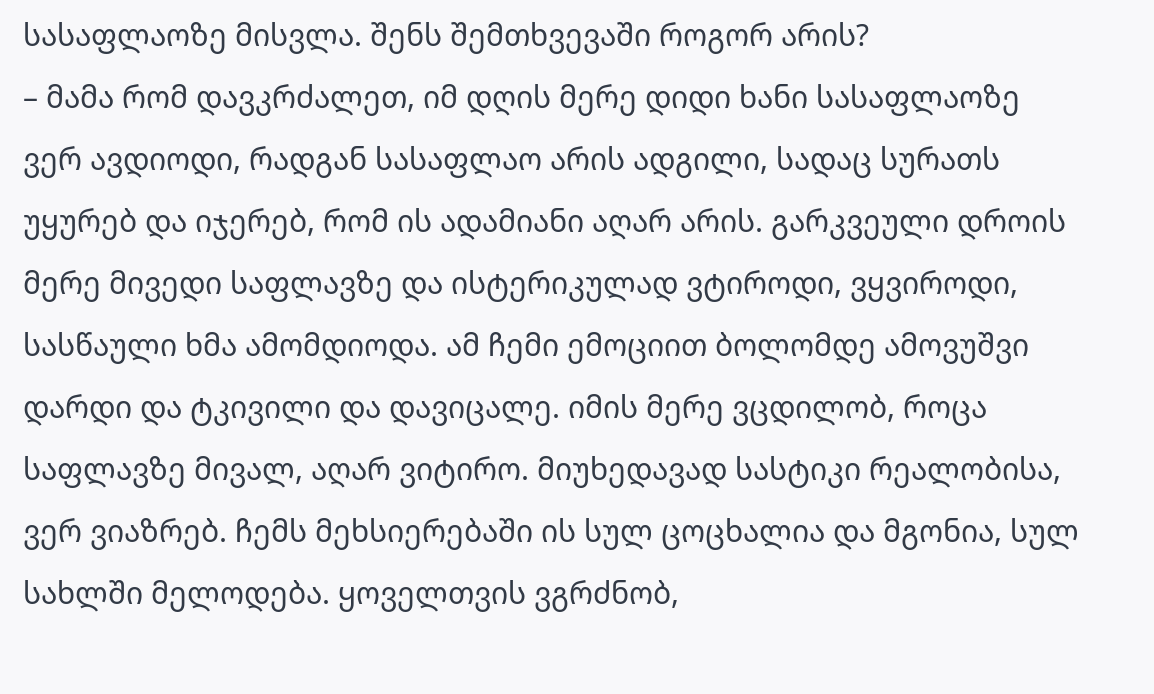სასაფლაოზე მისვლა. შენს შემთხვევაში როგორ არის?
– მამა რომ დავკრძალეთ, იმ დღის მერე დიდი ხანი სასაფლაოზე ვერ ავდიოდი, რადგან სასაფლაო არის ადგილი, სადაც სურათს უყურებ და იჯერებ, რომ ის ადამიანი აღარ არის. გარკვეული დროის მერე მივედი საფლავზე და ისტერიკულად ვტიროდი, ვყვიროდი, სასწაული ხმა ამომდიოდა. ამ ჩემი ემოციით ბოლომდე ამოვუშვი დარდი და ტკივილი და დავიცალე. იმის მერე ვცდილობ, როცა საფლავზე მივალ, აღარ ვიტირო. მიუხედავად სასტიკი რეალობისა, ვერ ვიაზრებ. ჩემს მეხსიერებაში ის სულ ცოცხალია და მგონია, სულ სახლში მელოდება. ყოველთვის ვგრძნობ,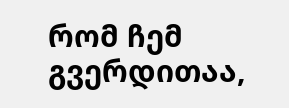რომ ჩემ გვერდითაა,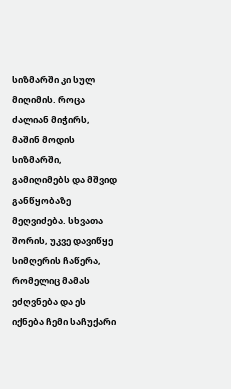სიზმარში კი სულ მიღიმის. როცა ძალიან მიჭირს, მაშინ მოდის სიზმარში, გამიღიმებს და მშვიდ განწყობაზე მეღვიძება. სხვათა შორის, უკვე დავიწყე სიმღერის ჩაწერა, რომელიც მამას ეძღვნება და ეს იქნება ჩემი საჩუქარი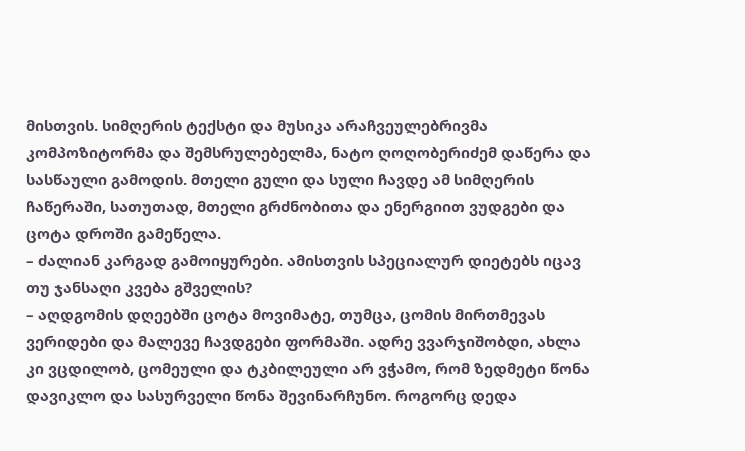მისთვის. სიმღერის ტექსტი და მუსიკა არაჩვეულებრივმა კომპოზიტორმა და შემსრულებელმა, ნატო ღოღობერიძემ დაწერა და სასწაული გამოდის. მთელი გული და სული ჩავდე ამ სიმღერის ჩაწერაში, სათუთად, მთელი გრძნობითა და ენერგიით ვუდგები და ცოტა დროში გამეწელა.
– ძალიან კარგად გამოიყურები. ამისთვის სპეციალურ დიეტებს იცავ თუ ჯანსაღი კვება გშველის?
– აღდგომის დღეებში ცოტა მოვიმატე, თუმცა, ცომის მირთმევას ვერიდები და მალევე ჩავდგები ფორმაში. ადრე ვვარჯიშობდი, ახლა კი ვცდილობ, ცომეული და ტკბილეული არ ვჭამო, რომ ზედმეტი წონა დავიკლო და სასურველი წონა შევინარჩუნო. როგორც დედა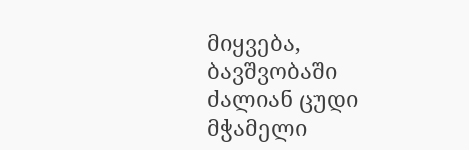მიყვება, ბავშვობაში ძალიან ცუდი მჭამელი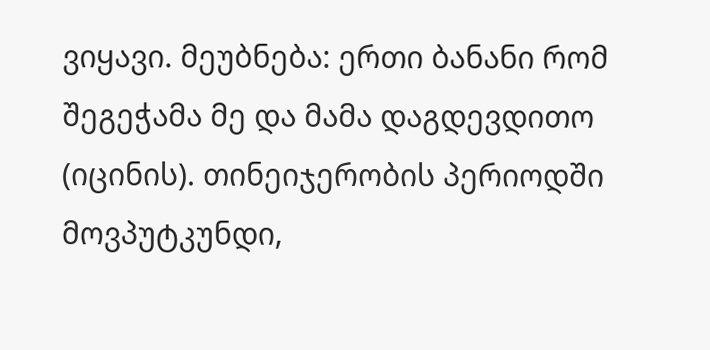ვიყავი. მეუბნება: ერთი ბანანი რომ შეგეჭამა მე და მამა დაგდევდითო (იცინის). თინეიჯერობის პერიოდში მოვპუტკუნდი,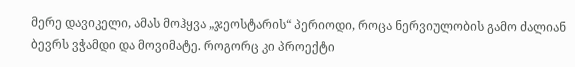მერე დავიკელი, ამას მოჰყვა „ჯეოსტარის“ პერიოდი, როცა ნერვიულობის გამო ძალიან ბევრს ვჭამდი და მოვიმატე. როგორც კი პროექტი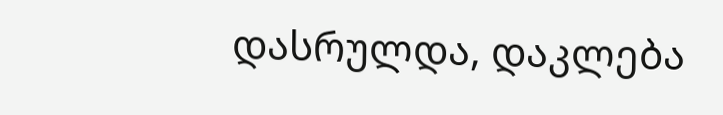დასრულდა, დაკლება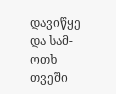დავიწყე და სამ-ოთხ თვეში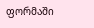ფორმაში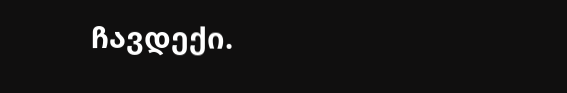ჩავდექი.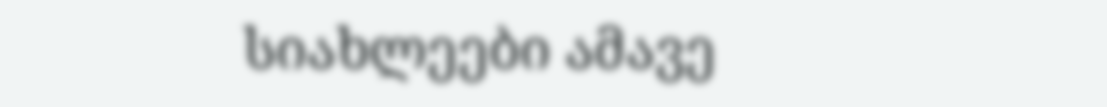სიახლეები ამავე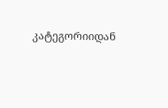კატეგორიიდან